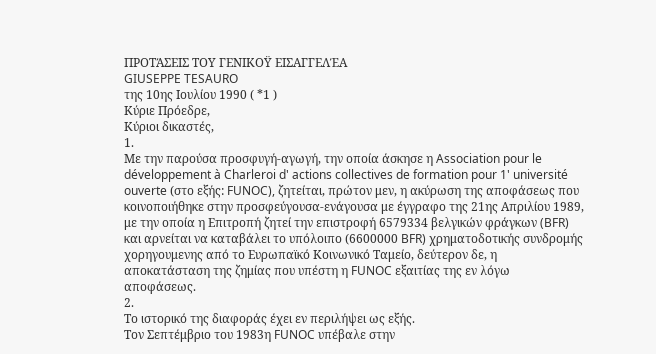ΠΡΟΤΆΣΕΙΣ ΤΟΥ ΓΕΝΙΚΟΫ ΕΙΣΑΓΓΕΛΈΑ
GIUSEPPE TESAURO
της 10ης Ιουλίου 1990 ( *1 )
Κύριε Πρόεδρε,
Κύριοι δικαστές,
1.
Με την παρούσα προσφυγή-αγωγή, την οποία άσκησε η Association pour le développement à Charleroi d' actions collectives de formation pour 1' université ouverte (στο εξής: FUNOC), ζητείται, πρώτον μεν, η ακύρωση της αποφάσεως που κοινοποιήθηκε στην προσφεύγουσα-ενάγουσα με έγγραφο της 21ης Απριλίου 1989, με την οποία η Επιτροπή ζητεί την επιστροφή 6579334 βελγικών φράγκων (BFR) και αρνείται να καταβάλει το υπόλοιπο (6600000 BFR) χρηματοδοτικής συνδρομής χορηγουμενης από το Ευρωπαϊκό Κοινωνικό Ταμείο, δεύτερον δε, η αποκατάσταση της ζημίας που υπέστη η FUNOC εξαιτίας της εν λόγω αποφάσεως.
2.
Το ιστορικό της διαφοράς έχει εν περιλήψει ως εξής.
Τον Σεπτέμβριο του 1983η FUNOC υπέβαλε στην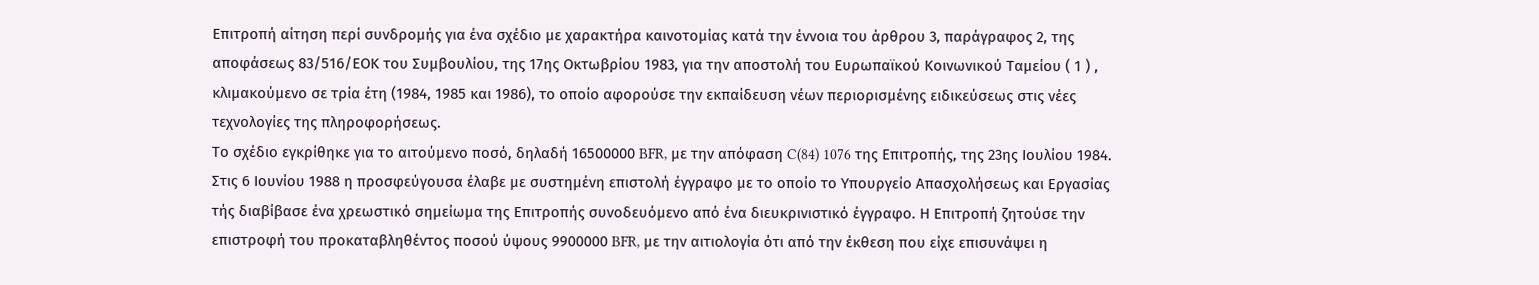Επιτροπή αίτηση περί συνδρομής για ένα σχέδιο με χαρακτήρα καινοτομίας κατά την έννοια του άρθρου 3, παράγραφος 2, της αποφάσεως 83/516/ΕΟΚ του Συμβουλίου, της 17ης Οκτωβρίου 1983, για την αποστολή του Ευρωπαϊκού Κοινωνικού Ταμείου ( 1 ) , κλιμακούμενο σε τρία έτη (1984, 1985 και 1986), το οποίο αφορούσε την εκπαίδευση νέων περιορισμένης ειδικεύσεως στις νέες τεχνολογίες της πληροφορήσεως.
Το σχέδιο εγκρίθηκε για το αιτούμενο ποσό, δηλαδή 16500000 BFR, με την απόφαση C(84) 1076 της Επιτροπής, της 23ης Ιουλίου 1984.
Στις 6 Ιουνίου 1988 η προσφεύγουσα έλαβε με συστημένη επιστολή έγγραφο με το οποίο το Υπουργείο Απασχολήσεως και Εργασίας τής διαβίβασε ένα χρεωστικό σημείωμα της Επιτροπής συνοδευόμενο από ένα διευκρινιστικό έγγραφο. Η Επιτροπή ζητούσε την επιστροφή του προκαταβληθέντος ποσού ύψους 9900000 BFR, με την αιτιολογία ότι από την έκθεση που είχε επισυνάψει η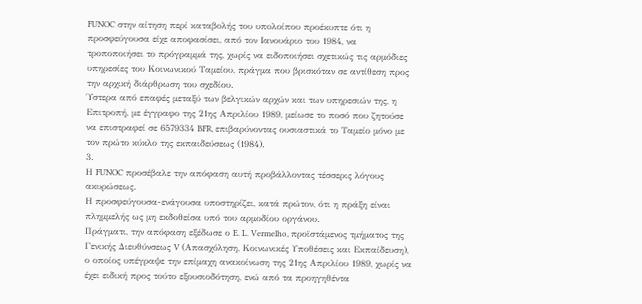FUNOC στην αίτηση περί καταβολής του υπολοίπου προέκυπτε ότι η προσφεύγουσα είχε αποφασίσει, από τον Ιανουάριο του 1984, να τροποποιήσει το πρόγραμμά της, χωρίς να ειδοποιήσει σχετικώς τις αρμόδιες υπηρεσίες του Κοινωνικού Ταμείου, πράγμα που βρισκόταν σε αντίθεση προς την αρχική διάρθρωση του σχεδίου.
Ύστερα από επαφές μεταξύ των βελγικών αρχών και των υπηρεσιών της, η Επιτροπή, με έγγραφο της 21ης Απριλίου 1989, μείωσε το ποσό που ζητούσε να επιστραφεί σε 6579334 BFR, επιβαρύνοντας ουσιαστικά το Ταμείο μόνο με τον πρώτο κύκλο της εκπαιδεύσεως (1984).
3.
Η FUNOC προσέβαλε την απόφαση αυτή προβάλλοντας τέσσερις λόγους ακυρώσεως.
Η προσφεύγουσα-ενάγουσα υποστηρίζει, κατά πρώτον, ότι η πράξη είναι πλημμελής ως μη εκδοθείσα υπό του αρμοδίου οργάνου.
Πράγματι, την απόφαση εξέδωσε ο E. L. Vermelho, προϊστάμενος τμήματος της Γενικής Διευθύνσεως V (Απασχόληση, Κοινωνικές Υποθέσεις και Εκπαίδευση), ο οποίος υπέγραψε την επίμαχη ανακοίνωση της 21ης Απριλίου 1989, χωρίς να έχει ειδική προς τούτο εξουσιοδότηση, ενώ από τα προηγηθέντα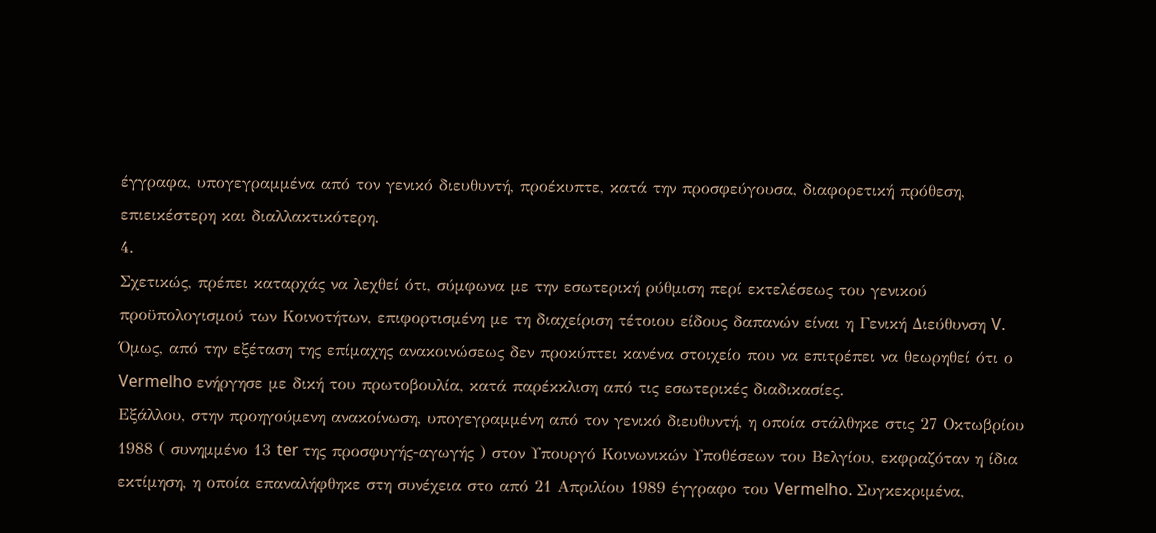έγγραφα, υπογεγραμμένα από τον γενικό διευθυντή, προέκυπτε, κατά την προσφεύγουσα, διαφορετική πρόθεση, επιεικέστερη και διαλλακτικότερη.
4.
Σχετικώς, πρέπει καταρχάς να λεχθεί ότι, σύμφωνα με την εσωτερική ρύθμιση περί εκτελέσεως του γενικού προϋπολογισμού των Κοινοτήτων, επιφορτισμένη με τη διαχείριση τέτοιου είδους δαπανών είναι η Γενική Διεύθυνση V.
Όμως, από την εξέταση της επίμαχης ανακοινώσεως δεν προκύπτει κανένα στοιχείο που να επιτρέπει να θεωρηθεί ότι ο Vermelho ενήργησε με δική του πρωτοβουλία, κατά παρέκκλιση από τις εσωτερικές διαδικασίες.
Εξάλλου, στην προηγούμενη ανακοίνωση, υπογεγραμμένη από τον γενικό διευθυντή, η οποία στάλθηκε στις 27 Οκτωβρίου 1988 ( συνημμένο 13 ter της προσφυγής-αγωγής ) στον Υπουργό Κοινωνικών Υποθέσεων του Βελγίου, εκφραζόταν η ίδια εκτίμηση, η οποία επαναλήφθηκε στη συνέχεια στο από 21 Απριλίου 1989 έγγραφο του Vermelho. Συγκεκριμένα,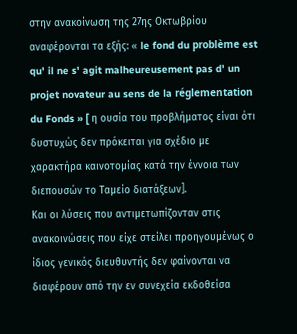στην ανακοίνωση της 27ης Οκτωβρίου αναφέρονται τα εξής: « le fond du problème est qu' il ne s' agit malheureusement pas d' un projet novateur au sens de la réglementation du Fonds » [ η ουσία του προβλήματος είναι ότι δυστυχώς δεν πρόκειται για σχέδιο με χαρακτήρα καινοτομίας κατά την έννοια των διεπουσών το Ταμείο διατάξεων].
Και οι λύσεις που αντιμετωπίζονταν στις ανακοινώσεις που είχε στείλει προηγουμένως ο ίδιος γενικός διευθυντής δεν φαίνονται να διαφέρουν από την εν συνεχεία εκδοθείσα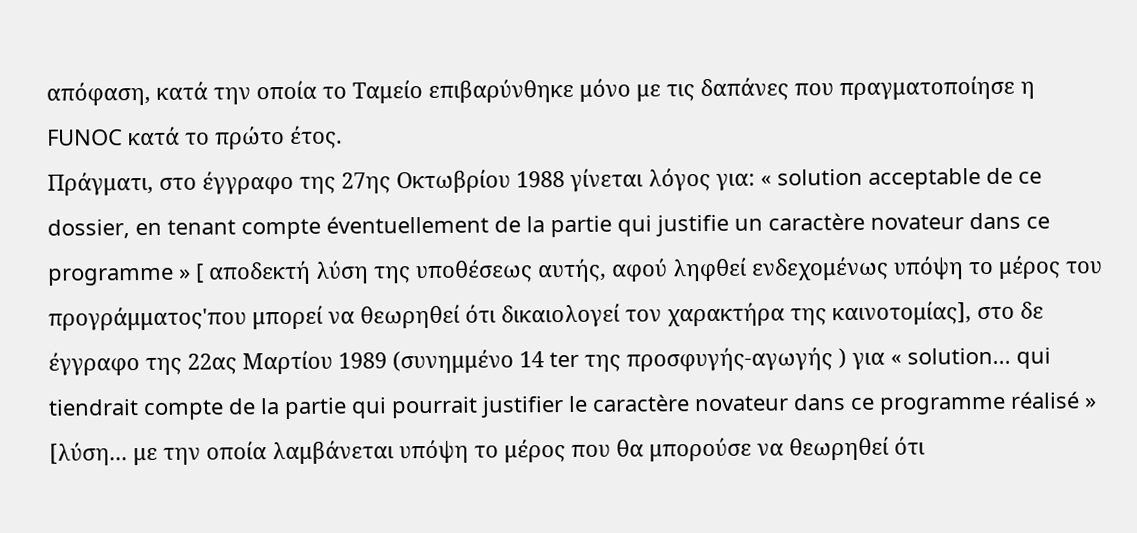απόφαση, κατά την οποία το Ταμείο επιβαρύνθηκε μόνο με τις δαπάνες που πραγματοποίησε η FUNOC κατά το πρώτο έτος.
Πράγματι, στο έγγραφο της 27ης Οκτωβρίου 1988 γίνεται λόγος για: « solution acceptable de ce dossier, en tenant compte éventuellement de la partie qui justifie un caractère novateur dans ce programme » [ αποδεκτή λύση της υποθέσεως αυτής, αφού ληφθεί ενδεχομένως υπόψη το μέρος του προγράμματος'που μπορεί να θεωρηθεί ότι δικαιολογεί τον χαρακτήρα της καινοτομίας], στο δε έγγραφο της 22ας Μαρτίου 1989 (συνημμένο 14 ter της προσφυγής-αγωγής ) για « solution... qui tiendrait compte de la partie qui pourrait justifier le caractère novateur dans ce programme réalisé » [λύση... με την οποία λαμβάνεται υπόψη το μέρος που θα μπορούσε να θεωρηθεί ότι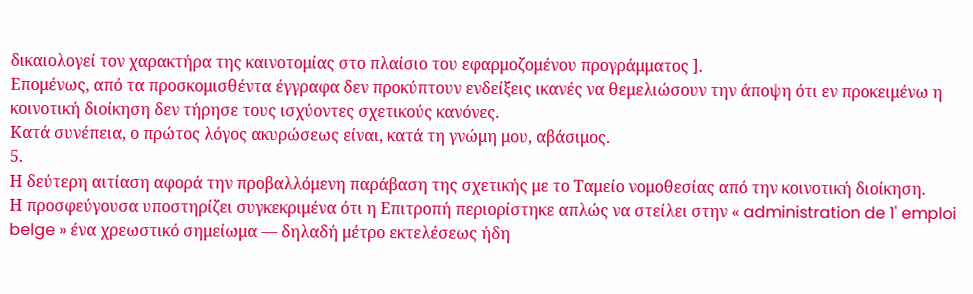δικαιολογεί τον χαρακτήρα της καινοτομίας στο πλαίσιο του εφαρμοζομένου προγράμματος ].
Επομένως, από τα προσκομισθέντα έγγραφα δεν προκύπτουν ενδείξεις ικανές να θεμελιώσουν την άποψη ότι εν προκειμένω η κοινοτική διοίκηση δεν τήρησε τους ισχύοντες σχετικούς κανόνες.
Κατά συνέπεια, ο πρώτος λόγος ακυρώσεως είναι, κατά τη γνώμη μου, αβάσιμος.
5.
Η δεύτερη αιτίαση αφορά την προβαλλόμενη παράβαση της σχετικής με το Ταμείο νομοθεσίας από την κοινοτική διοίκηση.
Η προσφεύγουσα υποστηρίζει συγκεκριμένα ότι η Επιτροπή περιορίστηκε απλώς να στείλει στην « administration de 1' emploi belge » ένα χρεωστικό σημείωμα — δηλαδή μέτρο εκτελέσεως ήδη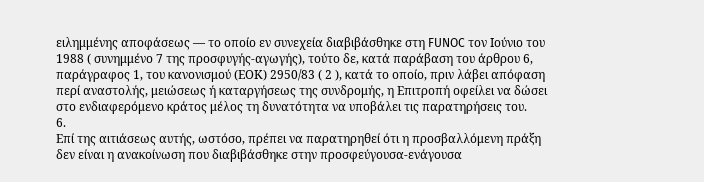ειλημμένης αποφάσεως — το οποίο εν συνεχεία διαβιβάσθηκε στη FUNOC τον Ιούνιο του 1988 ( συνημμένο 7 της προσφυγής-αγωγής), τούτο δε, κατά παράβαση του άρθρου 6, παράγραφος 1, του κανονισμού (ΕΟΚ) 2950/83 ( 2 ), κατά το οποίο, πριν λάβει απόφαση περί αναστολής, μειώσεως ή καταργήσεως της συνδρομής, η Επιτροπή οφείλει να δώσει στο ενδιαφερόμενο κράτος μέλος τη δυνατότητα να υποβάλει τις παρατηρήσεις του.
6.
Επί της αιτιάσεως αυτής, ωστόσο, πρέπει να παρατηρηθεί ότι η προσβαλλόμενη πράξη δεν είναι η ανακοίνωση που διαβιβάσθηκε στην προσφεύγουσα-ενάγουσα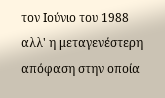τον Ιούνιο του 1988 αλλ' η μεταγενέστερη απόφαση στην οποία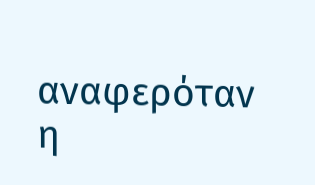αναφερόταν η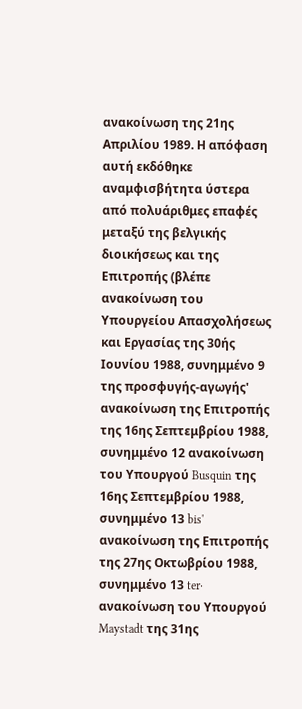ανακοίνωση της 21ης Απριλίου 1989. Η απόφαση αυτή εκδόθηκε αναμφισβήτητα ύστερα από πολυάριθμες επαφές μεταξύ της βελγικής διοικήσεως και της Επιτροπής (βλέπε ανακοίνωση του Υπουργείου Απασχολήσεως και Εργασίας της 30ής Ιουνίου 1988, συνημμένο 9 της προσφυγής-αγωγής' ανακοίνωση της Επιτροπής της 16ης Σεπτεμβρίου 1988, συνημμένο 12 ανακοίνωση του Υπουργού Busquin της 16ης Σεπτεμβρίου 1988, συνημμένο 13 bis' ανακοίνωση της Επιτροπής της 27ης Οκτωβρίου 1988, συνημμένο 13 ter· ανακοίνωση του Υπουργού Maystadt της 31ης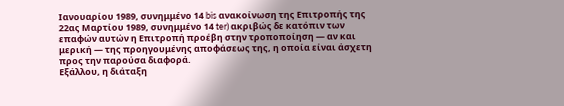Ιανουαρίου 1989, συνημμένο 14 bis ανακοίνωση της Επιτροπής της 22ας Μαρτίου 1989, συνημμένο 14 ter) ακριβώς δε κατόπιν των επαφών αυτών η Επιτροπή προέβη στην τροποποίηση — αν και μερική — της προηγουμένης αποφάσεως της, η οποία είναι άσχετη προς την παρούσα διαφορά.
Εξάλλου, η διάταξη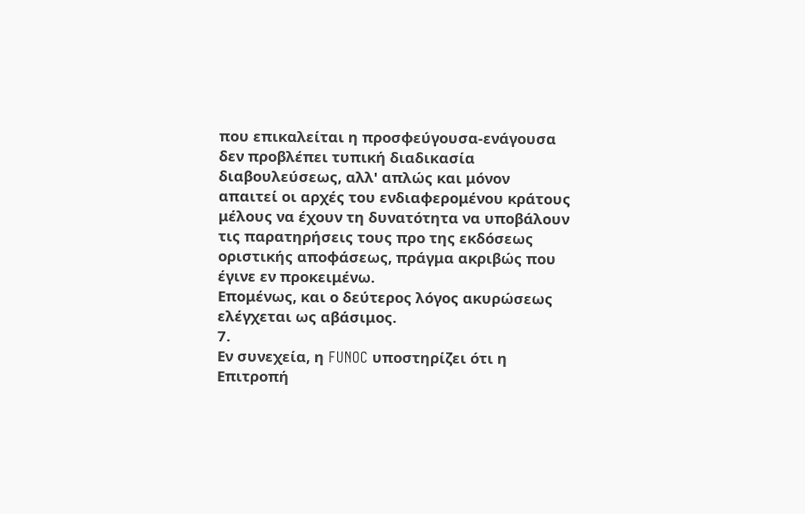που επικαλείται η προσφεύγουσα-ενάγουσα δεν προβλέπει τυπική διαδικασία διαβουλεύσεως, αλλ' απλώς και μόνον απαιτεί οι αρχές του ενδιαφερομένου κράτους μέλους να έχουν τη δυνατότητα να υποβάλουν τις παρατηρήσεις τους προ της εκδόσεως οριστικής αποφάσεως, πράγμα ακριβώς που έγινε εν προκειμένω.
Επομένως, και ο δεύτερος λόγος ακυρώσεως ελέγχεται ως αβάσιμος.
7.
Εν συνεχεία, η FUNOC υποστηρίζει ότι η Επιτροπή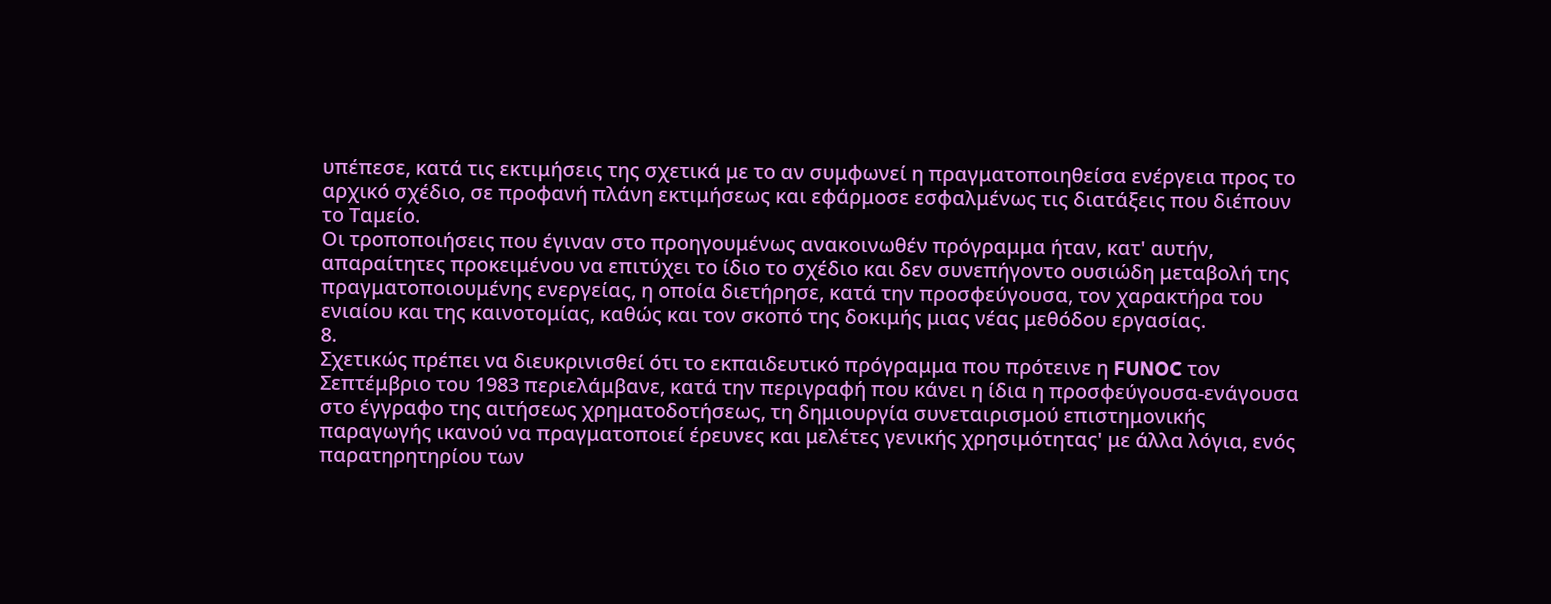υπέπεσε, κατά τις εκτιμήσεις της σχετικά με το αν συμφωνεί η πραγματοποιηθείσα ενέργεια προς το αρχικό σχέδιο, σε προφανή πλάνη εκτιμήσεως και εφάρμοσε εσφαλμένως τις διατάξεις που διέπουν το Ταμείο.
Οι τροποποιήσεις που έγιναν στο προηγουμένως ανακοινωθέν πρόγραμμα ήταν, κατ' αυτήν, απαραίτητες προκειμένου να επιτύχει το ίδιο το σχέδιο και δεν συνεπήγοντο ουσιώδη μεταβολή της πραγματοποιουμένης ενεργείας, η οποία διετήρησε, κατά την προσφεύγουσα, τον χαρακτήρα του ενιαίου και της καινοτομίας, καθώς και τον σκοπό της δοκιμής μιας νέας μεθόδου εργασίας.
8.
Σχετικώς πρέπει να διευκρινισθεί ότι το εκπαιδευτικό πρόγραμμα που πρότεινε η FUNOC τον Σεπτέμβριο του 1983 περιελάμβανε, κατά την περιγραφή που κάνει η ίδια η προσφεύγουσα-ενάγουσα στο έγγραφο της αιτήσεως χρηματοδοτήσεως, τη δημιουργία συνεταιρισμού επιστημονικής παραγωγής ικανού να πραγματοποιεί έρευνες και μελέτες γενικής χρησιμότητας' με άλλα λόγια, ενός παρατηρητηρίου των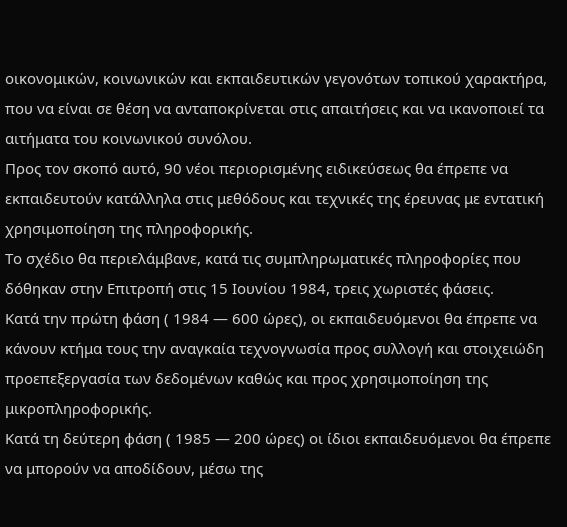οικονομικών, κοινωνικών και εκπαιδευτικών γεγονότων τοπικού χαρακτήρα, που να είναι σε θέση να ανταποκρίνεται στις απαιτήσεις και να ικανοποιεί τα αιτήματα του κοινωνικού συνόλου.
Προς τον σκοπό αυτό, 90 νέοι περιορισμένης ειδικεύσεως θα έπρεπε να εκπαιδευτούν κατάλληλα στις μεθόδους και τεχνικές της έρευνας με εντατική χρησιμοποίηση της πληροφορικής.
Το σχέδιο θα περιελάμβανε, κατά τις συμπληρωματικές πληροφορίες που δόθηκαν στην Επιτροπή στις 15 Ιουνίου 1984, τρεις χωριστές φάσεις.
Κατά την πρώτη φάση ( 1984 — 600 ώρες), οι εκπαιδευόμενοι θα έπρεπε να κάνουν κτήμα τους την αναγκαία τεχνογνωσία προς συλλογή και στοιχειώδη προεπεξεργασία των δεδομένων καθώς και προς χρησιμοποίηση της μικροπληροφορικής.
Κατά τη δεύτερη φάση ( 1985 — 200 ώρες) οι ίδιοι εκπαιδευόμενοι θα έπρεπε να μπορούν να αποδίδουν, μέσω της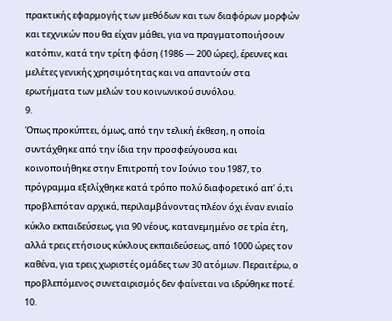πρακτικής εφαρμογής των μεθόδων και των διαφόρων μορφών και τεχνικών που θα είχαν μάθει, για να πραγματοποιήσουν κατόπιν, κατά την τρίτη φάση (1986 — 200 ώρες), έρευνες και μελέτες γενικής χρησιμότητας και να απαντούν στα ερωτήματα των μελών του κοινωνικού συνόλου.
9.
Όπως προκύπτει, όμως, από την τελική έκθεση, η οποία συντάχθηκε από την ίδια την προσφεύγουσα και κοινοποιήθηκε στην Επιτροπή τον Ιούνιο του 1987, το πρόγραμμα εξελίχθηκε κατά τρόπο πολύ διαφορετικό απ' ό,τι προβλεπόταν αρχικά, περιλαμβάνοντας πλέον όχι έναν ενιαίο κύκλο εκπαιδεύσεως, για 90 νέους, κατανεμημένο σε τρία έτη, αλλά τρεις ετήσιους κύκλους εκπαιδεύσεως, από 1000 ώρες τον καθένα, για τρεις χωριστές ομάδες των 30 ατόμων. Περαιτέρω, ο προβλεπόμενος συνεταιρισμός δεν φαίνεται να ιδρύθηκε ποτέ.
10.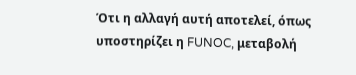Ότι η αλλαγή αυτή αποτελεί, όπως υποστηρίζει η FUNOC, μεταβολή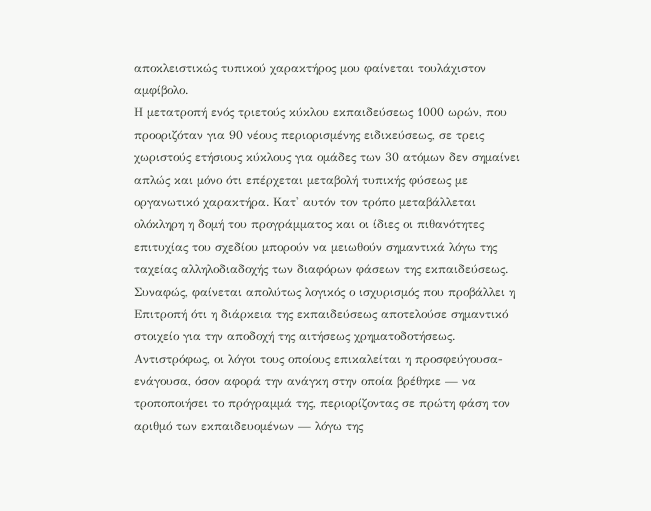αποκλειστικώς τυπικού χαρακτήρος μου φαίνεται τουλάχιστον αμφίβολο.
Η μετατροπή ενός τριετούς κύκλου εκπαιδεύσεως 1000 ωρών, που προοριζόταν για 90 νέους περιορισμένης ειδικεύσεως, σε τρεις χωριστούς ετήσιους κύκλους για ομάδες των 30 ατόμων δεν σημαίνει απλώς και μόνο ότι επέρχεται μεταβολή τυπικής φύσεως με οργανωτικό χαρακτήρα. Κατ' αυτόν τον τρόπο μεταβάλλεται ολόκληρη η δομή του προγράμματος και οι ίδιες οι πιθανότητες επιτυχίας του σχεδίου μπορούν να μειωθούν σημαντικά λόγω της ταχείας αλληλοδιαδοχής των διαφόρων φάσεων της εκπαιδεύσεως.
Συναφώς, φαίνεται απολύτως λογικός ο ισχυρισμός που προβάλλει η Επιτροπή ότι η διάρκεια της εκπαιδεύσεως αποτελούσε σημαντικό στοιχείο για την αποδοχή της αιτήσεως χρηματοδοτήσεως.
Αντιστρόφως, οι λόγοι τους οποίους επικαλείται η προσφεύγουσα-ενάγουσα, όσον αφορά την ανάγκη στην οποία βρέθηκε — να τροποποιήσει το πρόγραμμά της, περιορίζοντας σε πρώτη φάση τον αριθμό των εκπαιδευομένων — λόγω της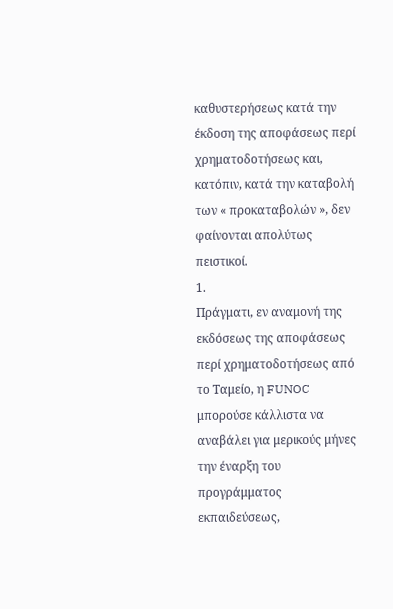καθυστερήσεως κατά την έκδοση της αποφάσεως περί χρηματοδοτήσεως και, κατόπιν, κατά την καταβολή των « προκαταβολών », δεν φαίνονται απολύτως πειστικοί.
1.
Πράγματι, εν αναμονή της εκδόσεως της αποφάσεως περί χρηματοδοτήσεως από το Ταμείο, η FUNOC μπορούσε κάλλιστα να αναβάλει για μερικούς μήνες την έναρξη του προγράμματος εκπαιδεύσεως,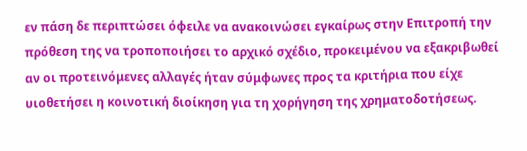εν πάση δε περιπτώσει όφειλε να ανακοινώσει εγκαίρως στην Επιτροπή την πρόθεση της να τροποποιήσει το αρχικό σχέδιο, προκειμένου να εξακριβωθεί αν οι προτεινόμενες αλλαγές ήταν σύμφωνες προς τα κριτήρια που είχε υιοθετήσει η κοινοτική διοίκηση για τη χορήγηση της χρηματοδοτήσεως.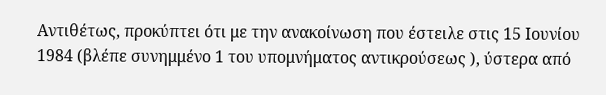Αντιθέτως, προκύπτει ότι με την ανακοίνωση που έστειλε στις 15 Ιουνίου 1984 (βλέπε συνημμένο 1 του υπομνήματος αντικρούσεως ), ύστερα από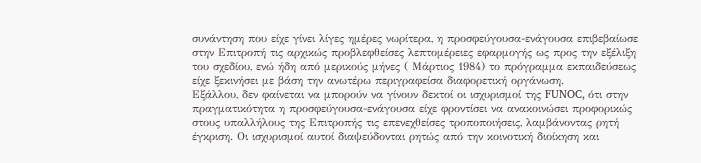συνάντηση που είχε γίνει λίγες ημέρες νωρίτερα, η προσφεύγουσα-ενάγουσα επιβεβαίωσε στην Επιτροπή τις αρχικώς προβλεφθείσες λεπτομέρειες εφαρμογής ως προς την εξέλιξη του σχεδίου, ενώ ήδη από μερικούς μήνες ( Μάρτιος 1984) το πρόγραμμα εκπαιδεύσεως είχε ξεκινήσει με βάση την ανωτέρω περιγραφείσα διαφορετική οργάνωση.
Εξάλλου, δεν φαίνεται να μπορούν να γίνουν δεκτοί οι ισχυρισμοί της FUNOC, ότι στην πραγματικότητα η προσφεύγουσα-ενάγουσα είχε φροντίσει να ανακοινώσει προφορικώς στους υπαλλήλους της Επιτροπής τις επενεχθείσες τροποποιήσεις, λαμβάνοντας ρητή έγκριση. Οι ισχυρισμοί αυτοί διαψεύδονται ρητώς από την κοινοτική διοίκηση και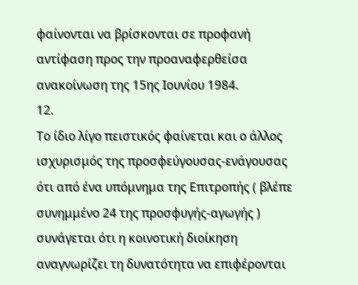φαίνονται να βρίσκονται σε προφανή αντίφαση προς την προαναφερθείσα ανακοίνωση της 15ης Ιουνίου 1984.
12.
Το ίδιο λίγο πειστικός φαίνεται και ο άλλος ισχυρισμός της προσφεύγουσας-ενάγουσας ότι από ένα υπόμνημα της Επιτροπής ( βλέπε συνημμένο 24 της προσφυγής-αγωγής ) συνάγεται ότι η κοινοτική διοίκηση αναγνωρίζει τη δυνατότητα να επιφέρονται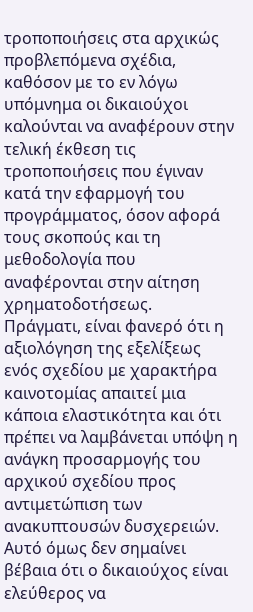τροποποιήσεις στα αρχικώς προβλεπόμενα σχέδια, καθόσον με το εν λόγω υπόμνημα οι δικαιούχοι καλούνται να αναφέρουν στην τελική έκθεση τις τροποποιήσεις που έγιναν κατά την εφαρμογή του προγράμματος, όσον αφορά τους σκοπούς και τη μεθοδολογία που αναφέρονται στην αίτηση χρηματοδοτήσεως.
Πράγματι, είναι φανερό ότι η αξιολόγηση της εξελίξεως ενός σχεδίου με χαρακτήρα καινοτομίας απαιτεί μια κάποια ελαστικότητα και ότι πρέπει να λαμβάνεται υπόψη η ανάγκη προσαρμογής του αρχικού σχεδίου προς αντιμετώπιση των ανακυπτουσών δυσχερειών.
Αυτό όμως δεν σημαίνει βέβαια ότι ο δικαιούχος είναι ελεύθερος να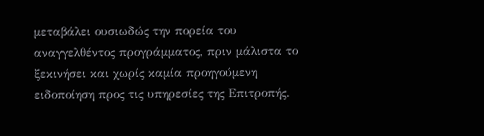μεταβάλει ουσιωδώς την πορεία του αναγγελθέντος προγράμματος, πριν μάλιστα το ξεκινήσει και χωρίς καμία προηγούμενη ειδοποίηση προς τις υπηρεσίες της Επιτροπής.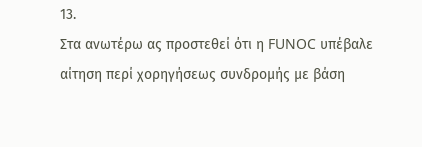13.
Στα ανωτέρω ας προστεθεί ότι η FUNOC υπέβαλε αίτηση περί χορηγήσεως συνδρομής με βάση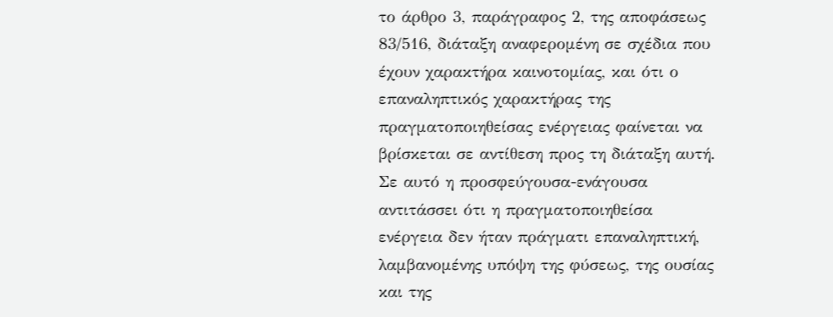το άρθρο 3, παράγραφος 2, της αποφάσεως 83/516, διάταξη αναφερομένη σε σχέδια που έχουν χαρακτήρα καινοτομίας, και ότι ο επαναληπτικός χαρακτήρας της πραγματοποιηθείσας ενέργειας φαίνεται να βρίσκεται σε αντίθεση προς τη διάταξη αυτή.
Σε αυτό η προσφεύγουσα-ενάγουσα αντιτάσσει ότι η πραγματοποιηθείσα ενέργεια δεν ήταν πράγματι επαναληπτική, λαμβανομένης υπόψη της φύσεως, της ουσίας και της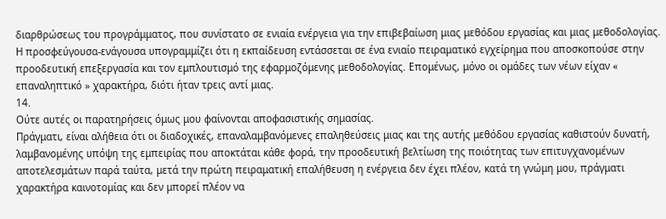διαρθρώσεως του προγράμματος, που συνίστατο σε ενιαία ενέργεια για την επιβεβαίωση μιας μεθόδου εργασίας και μιας μεθοδολογίας.
Η προσφεύγουσα-ενάγουσα υπογραμμίζει ότι η εκπαίδευση εντάσσεται σε ένα ενιαίο πειραματικό εγχείρημα που αποσκοπούσε στην προοδευτική επεξεργασία και τον εμπλουτισμό της εφαρμοζόμενης μεθοδολογίας. Επομένως, μόνο οι ομάδες των νέων είχαν « επαναληπτικό » χαρακτήρα, διότι ήταν τρεις αντί μιας.
14.
Ούτε αυτές οι παρατηρήσεις όμως μου φαίνονται αποφασιστικής σημασίας.
Πράγματι, είναι αλήθεια ότι οι διαδοχικές, επαναλαμβανόμενες επαληθεύσεις μιας και της αυτής μεθόδου εργασίας καθιστούν δυνατή, λαμβανομένης υπόψη της εμπειρίας που αποκτάται κάθε φορά, την προοδευτική βελτίωση της ποιότητας των επιτυγχανομένων αποτελεσμάτων παρά ταύτα, μετά την πρώτη πειραματική επαλήθευση η ενέργεια δεν έχει πλέον, κατά τη γνώμη μου, πράγματι χαρακτήρα καινοτομίας και δεν μπορεί πλέον να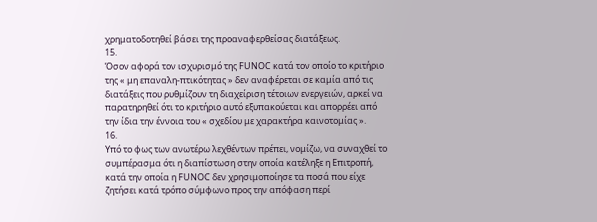χρηματοδοτηθεί βάσει της προαναφερθείσας διατάξεως.
15.
Όσον αφορά τον ισχυρισμό της FUNOC κατά τον οποίο το κριτήριο της « μη επαναλη-πτικότητας » δεν αναφέρεται σε καμία από τις διατάξεις που ρυθμίζουν τη διαχείριση τέτοιων ενεργειών, αρκεί να παρατηρηθεί ότι το κριτήριο αυτό εξυπακούεται και απορρέει από την ίδια την έννοια του « σχεδίου με χαρακτήρα καινοτομίας ».
16.
Υπό το φως των ανωτέρω λεχθέντων πρέπει, νομίζω, να συναχθεί το συμπέρασμα ότι η διαπίστωση στην οποία κατέληξε η Επιτροπή, κατά την οποία η FUNOC δεν χρησιμοποίησε τα ποσά που είχε ζητήσει κατά τρόπο σύμφωνο προς την απόφαση περί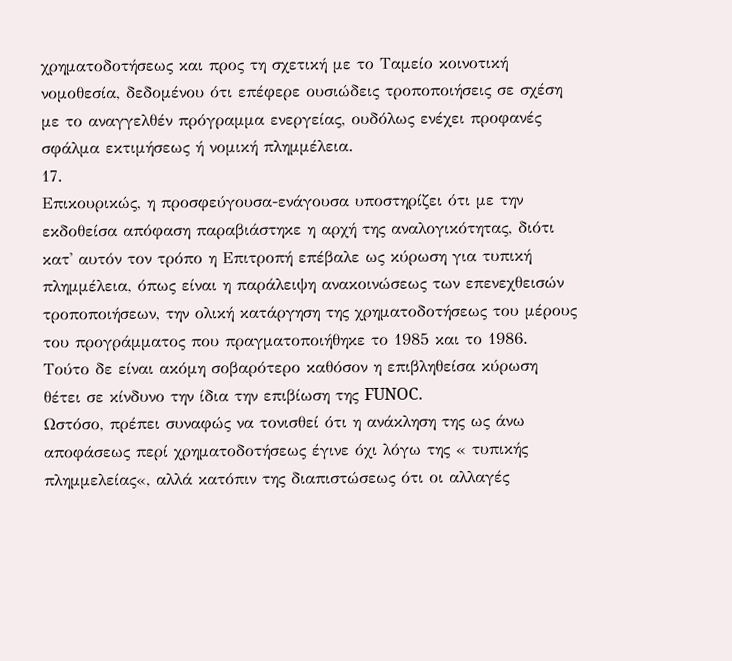χρηματοδοτήσεως και προς τη σχετική με το Ταμείο κοινοτική νομοθεσία, δεδομένου ότι επέφερε ουσιώδεις τροποποιήσεις σε σχέση με το αναγγελθέν πρόγραμμα ενεργείας, ουδόλως ενέχει προφανές σφάλμα εκτιμήσεως ή νομική πλημμέλεια.
17.
Επικουρικώς, η προσφεύγουσα-ενάγουσα υποστηρίζει ότι με την εκδοθείσα απόφαση παραβιάστηκε η αρχή της αναλογικότητας, διότι κατ' αυτόν τον τρόπο η Επιτροπή επέβαλε ως κύρωση για τυπική πλημμέλεια, όπως είναι η παράλειψη ανακοινώσεως των επενεχθεισών τροποποιήσεων, την ολική κατάργηση της χρηματοδοτήσεως του μέρους του προγράμματος που πραγματοποιήθηκε το 1985 και το 1986. Τούτο δε είναι ακόμη σοβαρότερο καθόσον η επιβληθείσα κύρωση θέτει σε κίνδυνο την ίδια την επιβίωση της FUNOC.
Ωστόσο, πρέπει συναφώς να τονισθεί ότι η ανάκληση της ως άνω αποφάσεως περί χρηματοδοτήσεως έγινε όχι λόγω της « τυπικής πλημμελείας«, αλλά κατόπιν της διαπιστώσεως ότι οι αλλαγές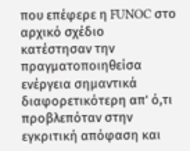που επέφερε η FUNOC στο αρχικό σχέδιο κατέστησαν την πραγματοποιηθείσα ενέργεια σημαντικά διαφορετικότερη απ' ό,τι προβλεπόταν στην εγκριτική απόφαση και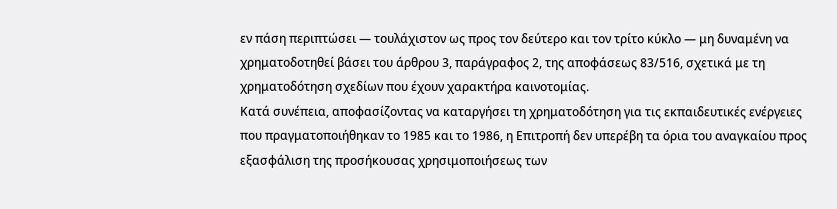εν πάση περιπτώσει — τουλάχιστον ως προς τον δεύτερο και τον τρίτο κύκλο — μη δυναμένη να χρηματοδοτηθεί βάσει του άρθρου 3, παράγραφος 2, της αποφάσεως 83/516, σχετικά με τη χρηματοδότηση σχεδίων που έχουν χαρακτήρα καινοτομίας.
Κατά συνέπεια, αποφασίζοντας να καταργήσει τη χρηματοδότηση για τις εκπαιδευτικές ενέργειες που πραγματοποιήθηκαν το 1985 και το 1986, η Επιτροπή δεν υπερέβη τα όρια του αναγκαίου προς εξασφάλιση της προσήκουσας χρησιμοποιήσεως των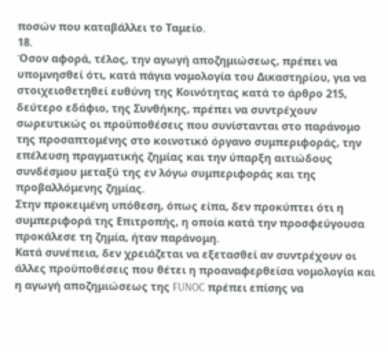ποσών που καταβάλλει το Ταμείο.
18.
Όσον αφορά, τέλος, την αγωγή αποζημιώσεως, πρέπει να υπομνησθεί ότι, κατά πάγια νομολογία του Δικαστηρίου, για να στοιχειοθετηθεί ευθύνη της Κοινότητας κατά το άρθρο 215, δεύτερο εδάφιο, της Συνθήκης, πρέπει να συντρέχουν σωρευτικώς οι προϋποθέσεις που συνίστανται στο παράνομο της προσαπτομένης στο κοινοτικό όργανο συμπεριφοράς, την επέλευση πραγματικής ζημίας και την ύπαρξη αιτιώδους συνδέσμου μεταξύ της εν λόγω συμπεριφοράς και της προβαλλόμενης ζημίας.
Στην προκειμένη υπόθεση, όπως είπα, δεν προκύπτει ότι η συμπεριφορά της Επιτροπής, η οποία κατά την προσφεύγουσα προκάλεσε τη ζημία, ήταν παράνομη.
Κατά συνέπεια, δεν χρειάζεται να εξετασθεί αν συντρέχουν οι άλλες προϋποθέσεις που θέτει η προαναφερθείσα νομολογία και η αγωγή αποζημιώσεως της FUNOC πρέπει επίσης να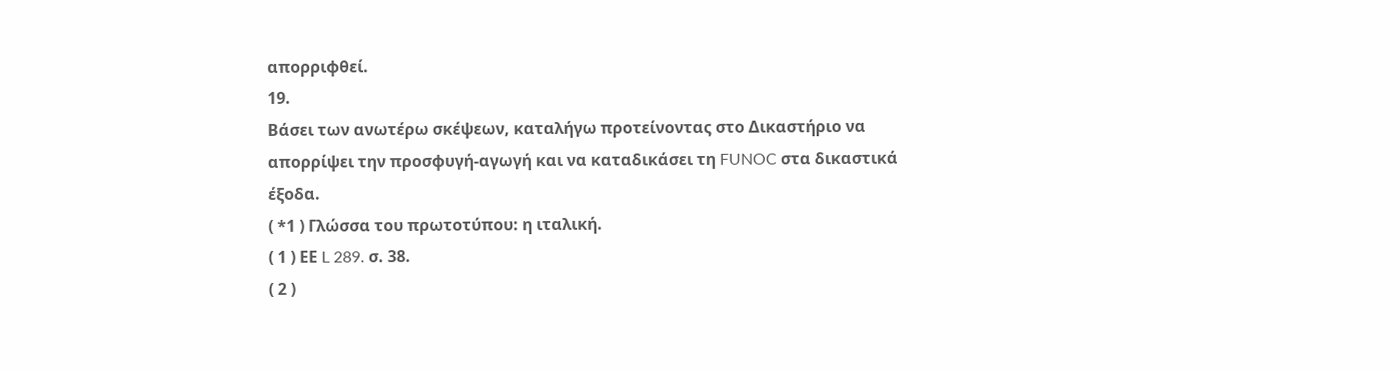απορριφθεί.
19.
Βάσει των ανωτέρω σκέψεων, καταλήγω προτείνοντας στο Δικαστήριο να απορρίψει την προσφυγή-αγωγή και να καταδικάσει τη FUNOC στα δικαστικά έξοδα.
( *1 ) Γλώσσα του πρωτοτύπου: η ιταλική.
( 1 ) ΕΕ L 289. σ. 38.
( 2 )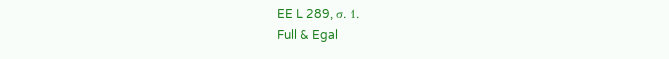EE L 289, σ. 1.
Full & Egal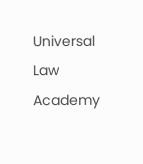Universal Law Academy